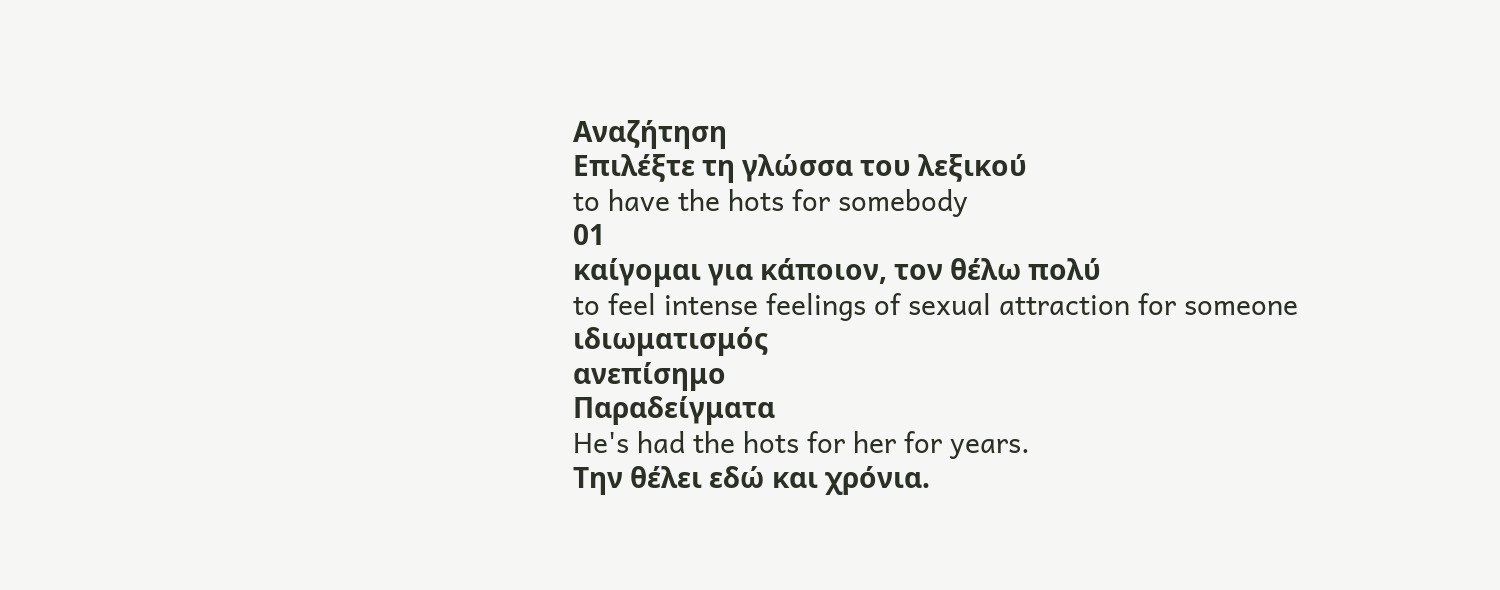Αναζήτηση
Επιλέξτε τη γλώσσα του λεξικού
to have the hots for somebody
01
καίγομαι για κάποιον, τον θέλω πολύ
to feel intense feelings of sexual attraction for someone
ιδιωματισμός
ανεπίσημο
Παραδείγματα
He's had the hots for her for years.
Την θέλει εδώ και χρόνια.